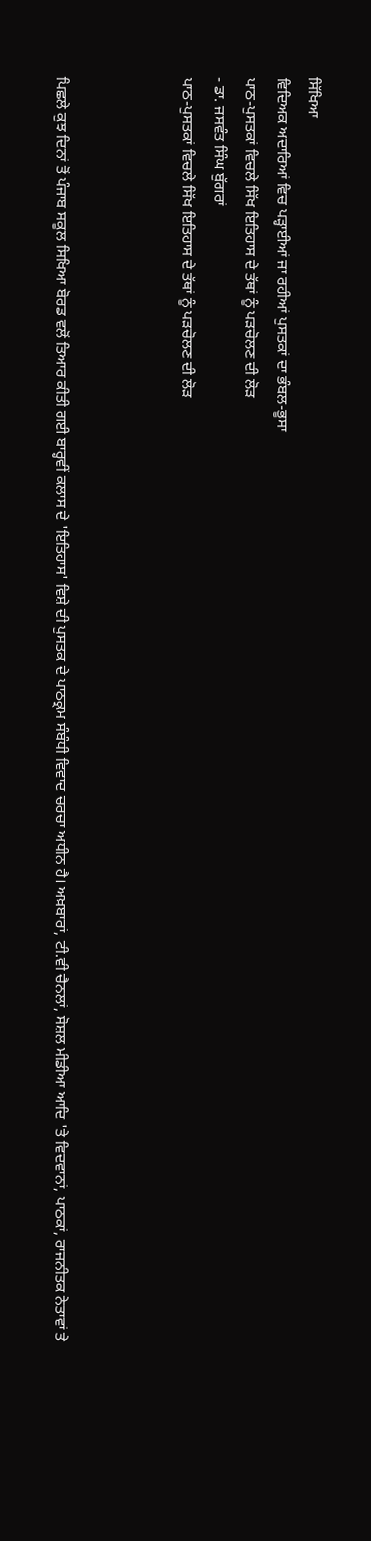ਸਿੱਖਿਆ
ਵਿਦਿਅਕ ਅਦਾਰਿਆਂ ਵਿਚ ਪੜ੍ਹਾਈਆਂ ਜਾ ਰਹੀਆਂ ਪੁਸਤਕਾਂ ਦਾ ਭੰਬਲ-ਭੂਸਾ
ਪਾਠ-ਪੁਸਤਕਾਂ ਵਿਚਲੇ ਸਿੱਖ ਇਤਿਹਾਸ ਦੇ ਤੱਥਾਂ ਨੂੰ ਪੜਚੋਲਣ ਦੀ ਲੋੜ
- ਡਾ. ਜਸਵੰਤ ਸਿੰਘ ਬੁੱਗਰਾਂ
ਪਾਠ-ਪੁਸਤਕਾਂ ਵਿਚਲੇ ਸਿੱਖ ਇਤਿਹਾਸ ਦੇ ਤੱਥਾਂ ਨੂੰ ਪੜਚੋਲਣ ਦੀ ਲੋੜ



ਪਿਛਲੇ ਕੁਝ ਦਿਨਾਂ ਤੋਂ ਪੰਜਾਬ ਸਕੂਲ ਸਿਖਿਆ ਬੋਰਡ ਵਲੋਂ ਤਿਆਰ ਕੀਤੀ ਗਈ ਬਾਰ੍ਹਵੀਂ ਕਲਾਸ ਦੇ 'ਇਤਿਹਾਸ' ਵਿਸ਼ੇ ਦੀ ਪੁਸਤਕ ਦੇ ਪਾਠਕ੍ਰਮ ਸੰਬੰਧੀ ਵਿਵਾਦ ਚਰਚਾ ਅਧੀਨ ਹੈ। ਅਖ਼ਬਾਰਾਂ, ਟੀ.ਵੀ ਚੈਨਲਾਂ, ਸੋਸ਼ਲ ਮੀਡੀਆ ਆਦਿ 'ਤੇ ਵਿਦਵਾਨਾਂ, ਪਾਠਕਾਂ, ਰਾਜਨੀਤਕ ਨੇਤਾਵਾਂ ਤੇ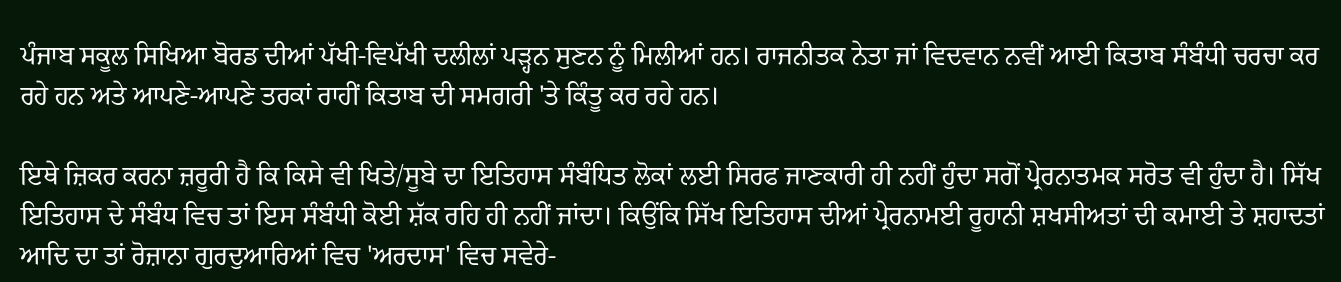ਪੰਜਾਬ ਸਕੂਲ ਸਿਖਿਆ ਬੋਰਡ ਦੀਆਂ ਪੱਖੀ-ਵਿਪੱਖੀ ਦਲੀਲਾਂ ਪੜ੍ਹਨ ਸੁਣਨ ਨੂੰ ਮਿਲੀਆਂ ਹਨ। ਰਾਜਨੀਤਕ ਨੇਤਾ ਜਾਂ ਵਿਦਵਾਨ ਨਵੀਂ ਆਈ ਕਿਤਾਬ ਸੰਬੰਧੀ ਚਰਚਾ ਕਰ ਰਹੇ ਹਨ ਅਤੇ ਆਪਣੇ-ਆਪਣੇ ਤਰਕਾਂ ਰਾਹੀਂ ਕਿਤਾਬ ਦੀ ਸਮਗਰੀ 'ਤੇ ਕਿੰਤੂ ਕਰ ਰਹੇ ਹਨ।

ਇਥੇ ਜ਼ਿਕਰ ਕਰਨਾ ਜ਼ਰੂਰੀ ਹੈ ਕਿ ਕਿਸੇ ਵੀ ਖਿਤੇ/ਸੂਬੇ ਦਾ ਇਤਿਹਾਸ ਸੰਬੰਧਿਤ ਲੋਕਾਂ ਲਈ ਸਿਰਫ ਜਾਣਕਾਰੀ ਹੀ ਨਹੀਂ ਹੁੰਦਾ ਸਗੋਂ ਪ੍ਰੇਰਨਾਤਮਕ ਸਰੋਤ ਵੀ ਹੁੰਦਾ ਹੈ। ਸਿੱਖ ਇਤਿਹਾਸ ਦੇ ਸੰਬੰਧ ਵਿਚ ਤਾਂ ਇਸ ਸੰਬੰਧੀ ਕੋਈ ਸ਼ੱਕ ਰਹਿ ਹੀ ਨਹੀਂ ਜਾਂਦਾ। ਕਿਉਂਕਿ ਸਿੱਖ ਇਤਿਹਾਸ ਦੀਆਂ ਪ੍ਰੇਰਨਾਮਈ ਰੂਹਾਨੀ ਸ਼ਖਸੀਅਤਾਂ ਦੀ ਕਮਾਈ ਤੇ ਸ਼ਹਾਦਤਾਂ ਆਦਿ ਦਾ ਤਾਂ ਰੋਜ਼ਾਨਾ ਗੁਰਦੁਆਰਿਆਂ ਵਿਚ 'ਅਰਦਾਸ' ਵਿਚ ਸਵੇਰੇ-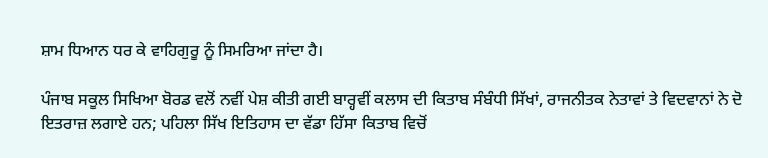ਸ਼ਾਮ ਧਿਆਨ ਧਰ ਕੇ ਵਾਹਿਗੁਰੂ ਨੂੰ ਸਿਮਰਿਆ ਜਾਂਦਾ ਹੈ।

ਪੰਜਾਬ ਸਕੂਲ ਸਿਖਿਆ ਬੋਰਡ ਵਲੋਂ ਨਵੀਂ ਪੇਸ਼ ਕੀਤੀ ਗਈ ਬਾਰ੍ਹਵੀਂ ਕਲਾਸ ਦੀ ਕਿਤਾਬ ਸੰਬੰਧੀ ਸਿੱਖਾਂ, ਰਾਜਨੀਤਕ ਨੇਤਾਵਾਂ ਤੇ ਵਿਦਵਾਨਾਂ ਨੇ ਦੋ ਇਤਰਾਜ਼ ਲਗਾਏ ਹਨ; ਪਹਿਲਾ ਸਿੱਖ ਇਤਿਹਾਸ ਦਾ ਵੱਡਾ ਹਿੱਸਾ ਕਿਤਾਬ ਵਿਚੋਂ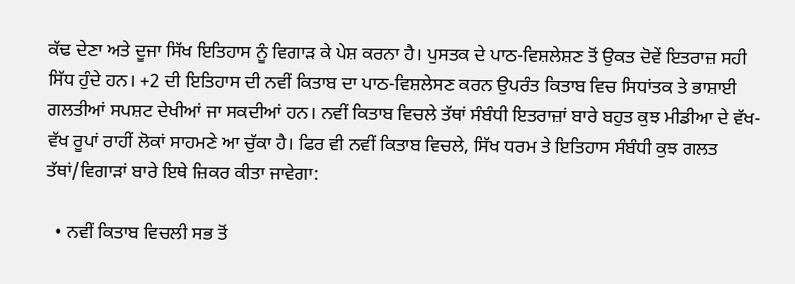ਕੱਢ ਦੇਣਾ ਅਤੇ ਦੂਜਾ ਸਿੱਖ ਇਤਿਹਾਸ ਨੂੰ ਵਿਗਾੜ ਕੇ ਪੇਸ਼ ਕਰਨਾ ਹੈ। ਪੁਸਤਕ ਦੇ ਪਾਠ-ਵਿਸ਼ਲੇਸ਼ਣ ਤੋਂ ਉਕਤ ਦੋਵੇਂ ਇਤਰਾਜ਼ ਸਹੀ ਸਿੱਧ ਹੁੰਦੇ ਹਨ। +2 ਦੀ ਇਤਿਹਾਸ ਦੀ ਨਵੀਂ ਕਿਤਾਬ ਦਾ ਪਾਠ-ਵਿਸ਼ਲੇਸਣ ਕਰਨ ਉਪਰੰਤ ਕਿਤਾਬ ਵਿਚ ਸਿਧਾਂਤਕ ਤੇ ਭਾਸ਼ਾਈ ਗਲਤੀਆਂ ਸਪਸ਼ਟ ਦੇਖੀਆਂ ਜਾ ਸਕਦੀਆਂ ਹਨ। ਨਵੀਂ ਕਿਤਾਬ ਵਿਚਲੇ ਤੱਥਾਂ ਸੰਬੰਧੀ ਇਤਰਾਜ਼ਾਂ ਬਾਰੇ ਬਹੁਤ ਕੁਝ ਮੀਡੀਆ ਦੇ ਵੱਖ-ਵੱਖ ਰੂਪਾਂ ਰਾਹੀਂ ਲੋਕਾਂ ਸਾਹਮਣੇ ਆ ਚੁੱਕਾ ਹੈ। ਫਿਰ ਵੀ ਨਵੀਂ ਕਿਤਾਬ ਵਿਚਲੇ, ਸਿੱਖ ਧਰਮ ਤੇ ਇਤਿਹਾਸ ਸੰਬੰਧੀ ਕੁਝ ਗਲਤ ਤੱਥਾਂ/ਵਿਗਾੜਾਂ ਬਾਰੇ ਇਥੇ ਜ਼ਿਕਰ ਕੀਤਾ ਜਾਵੇਗਾ:

  • ਨਵੀਂ ਕਿਤਾਬ ਵਿਚਲੀ ਸਭ ਤੋਂ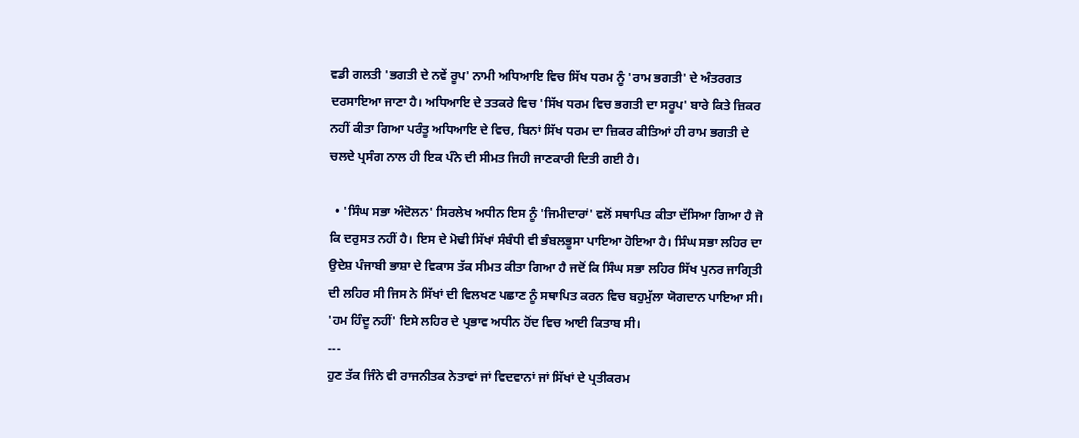ਵਡੀ ਗਲਤੀ 'ਭਗਤੀ ਦੇ ਨਵੇਂ ਰੂਪ' ਨਾਮੀ ਅਧਿਆਇ ਵਿਚ ਸਿੱਖ ਧਰਮ ਨੂੰ 'ਰਾਮ ਭਗਤੀ' ਦੇ ਅੰਤਰਗਤ ਦਰਸਾਇਆ ਜਾਣਾ ਹੈ। ਅਧਿਆਇ ਦੇ ਤਤਕਰੇ ਵਿਚ 'ਸਿੱਖ ਧਰਮ ਵਿਚ ਭਗਤੀ ਦਾ ਸਰੂਪ' ਬਾਰੇ ਕਿਤੇ ਜ਼ਿਕਰ ਨਹੀਂ ਕੀਤਾ ਗਿਆ ਪਰੰਤੂ ਅਧਿਆਇ ਦੇ ਵਿਚ, ਬਿਨਾਂ ਸਿੱਖ ਧਰਮ ਦਾ ਜ਼ਿਕਰ ਕੀਤਿਆਂ ਹੀ ਰਾਮ ਭਗਤੀ ਦੇ ਚਲਦੇ ਪ੍ਰਸੰਗ ਨਾਲ ਹੀ ਇਕ ਪੰਨੇ ਦੀ ਸੀਮਤ ਜਿਹੀ ਜਾਣਕਾਰੀ ਦਿਤੀ ਗਈ ਹੈ।

  • 'ਸਿੰਘ ਸਭਾ ਅੰਦੋਲਨ' ਸਿਰਲੇਖ ਅਧੀਨ ਇਸ ਨੂੰ 'ਜਿਮੀਦਾਰਾਂ' ਵਲੋਂ ਸਥਾਪਿਤ ਕੀਤਾ ਦੱਸਿਆ ਗਿਆ ਹੈ ਜੋ ਕਿ ਦਰੁਸਤ ਨਹੀਂ ਹੈ। ਇਸ ਦੇ ਮੋਢੀ ਸਿੱਖਾਂ ਸੰਬੰਧੀ ਵੀ ਭੰਬਲਭੂਸਾ ਪਾਇਆ ਹੋਇਆ ਹੈ। ਸਿੰਘ ਸਭਾ ਲਹਿਰ ਦਾ ਉਦੇਸ਼ ਪੰਜਾਬੀ ਭਾਸ਼ਾ ਦੇ ਵਿਕਾਸ ਤੱਕ ਸੀਮਤ ਕੀਤਾ ਗਿਆ ਹੈ ਜਦੋਂ ਕਿ ਸਿੰਘ ਸਭਾ ਲਹਿਰ ਸਿੱਖ ਪੁਨਰ ਜਾਗ੍ਰਿਤੀ ਦੀ ਲਹਿਰ ਸੀ ਜਿਸ ਨੇ ਸਿੱਖਾਂ ਦੀ ਵਿਲਖਣ ਪਛਾਣ ਨੂੰ ਸਥਾਪਿਤ ਕਰਨ ਵਿਚ ਬਹੁਮੁੱਲਾ ਯੋਗਦਾਨ ਪਾਇਆ ਸੀ। 'ਹਮ ਹਿੰਦੂ ਨਹੀਂ' ਇਸੇ ਲਹਿਰ ਦੇ ਪ੍ਰਭਾਵ ਅਧੀਨ ਹੋਂਦ ਵਿਚ ਆਈ ਕਿਤਾਬ ਸੀ।
---
ਹੁਣ ਤੱਕ ਜਿੰਨੇ ਵੀ ਰਾਜਨੀਤਕ ਨੇਤਾਵਾਂ ਜਾਂ ਵਿਦਵਾਨਾਂ ਜਾਂ ਸਿੱਖਾਂ ਦੇ ਪ੍ਰਤੀਕਰਮ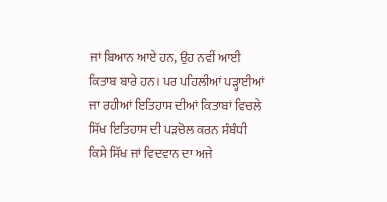ਜਾਂ ਬਿਆਨ ਆਏ ਹਨ, ਉਹ ਨਵੀਂ ਆਈ ਕਿਤਾਬ ਬਾਰੇ ਹਨ। ਪਰ ਪਹਿਲੀਆਂ ਪੜ੍ਹਾਈਆਂ ਜਾ ਰਹੀਆਂ ਇਤਿਹਾਸ ਦੀਆਂ ਕਿਤਾਬਾਂ ਵਿਚਲੇ ਸਿੱਖ ਇਤਿਹਾਸ ਦੀ ਪੜਚੋਲ ਕਰਨ ਸੰਬੰਧੀ ਕਿਸੇ ਸਿੱਖ ਜਾਂ ਵਿਦਵਾਨ ਦਾ ਅਜੇ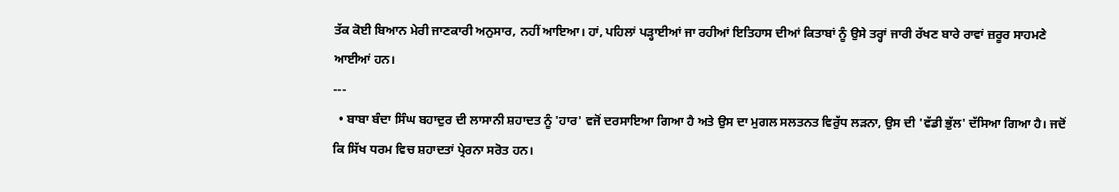ਤੱਕ ਕੋਈ ਬਿਆਨ ਮੇਰੀ ਜਾਣਕਾਰੀ ਅਨੁਸਾਰ, ਨਹੀਂ ਆਇਆ। ਹਾਂ, ਪਹਿਲਾਂ ਪੜ੍ਹਾਈਆਂ ਜਾ ਰਹੀਆਂ ਇਤਿਹਾਸ ਦੀਆਂ ਕਿਤਾਬਾਂ ਨੂੰ ਉਸੇ ਤਰ੍ਹਾਂ ਜਾਰੀ ਰੱਖਣ ਬਾਰੇ ਰਾਵਾਂ ਜ਼ਰੂਰ ਸਾਹਮਣੇ ਆਈਆਂ ਹਨ।
---
  • ਬਾਬਾ ਬੰਦਾ ਸਿੰਘ ਬਹਾਦੁਰ ਦੀ ਲਾਸਾਨੀ ਸ਼ਹਾਦਤ ਨੂੰ 'ਹਾਰ' ਵਜੋਂ ਦਰਸਾਇਆ ਗਿਆ ਹੈ ਅਤੇ ਉਸ ਦਾ ਮੁਗਲ ਸਲਤਨਤ ਵਿਰੁੱਧ ਲੜਨਾ, ਉਸ ਦੀ 'ਵੱਡੀ ਭੁੱਲ' ਦੱਸਿਆ ਗਿਆ ਹੈ। ਜਦੋਂ ਕਿ ਸਿੱਖ ਧਰਮ ਵਿਚ ਸ਼ਹਾਦਤਾਂ ਪ੍ਰੇਰਨਾ ਸਰੋਤ ਹਨ।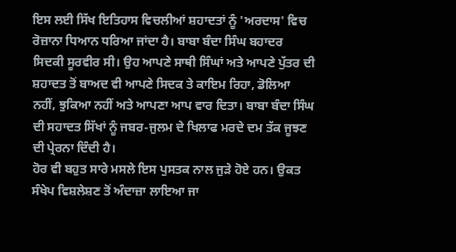ਇਸ ਲਈ ਸਿੱਖ ਇਤਿਹਾਸ ਵਿਚਲੀਆਂ ਸ਼ਹਾਦਤਾਂ ਨੂੰ 'ਅਰਦਾਸ' ਵਿਚ ਰੋਜ਼ਾਨਾ ਧਿਆਨ ਧਰਿਆ ਜਾਂਦਾ ਹੈ। ਬਾਬਾ ਬੰਦਾ ਸਿੰਘ ਬਹਾਦਰ ਸਿਦਕੀ ਸੂਰਵੀਰ ਸੀ। ਉਹ ਆਪਣੇ ਸਾਥੀ ਸਿੰਘਾਂ ਅਤੇ ਆਪਣੇ ਪੁੱਤਰ ਦੀ ਸ਼ਹਾਦਤ ਤੋਂ ਬਾਅਦ ਵੀ ਆਪਣੇ ਸਿਦਕ ਤੇ ਕਾਇਮ ਰਿਹਾ, ਡੋਲਿਆ ਨਹੀਂ, ਝੁਕਿਆ ਨਹੀਂ ਅਤੇ ਆਪਣਾ ਆਪ ਵਾਰ ਦਿਤਾ। ਬਾਬਾ ਬੰਦਾ ਸਿੰਘ ਦੀ ਸਹਾਦਤ ਸਿੱਖਾਂ ਨੂੰ ਜਬਰ-ਜੁਲਮ ਦੇ ਖਿਲਾਫ ਮਰਦੇ ਦਮ ਤੱਕ ਜੂਝਣ ਦੀ ਪ੍ਰੇਰਨਾ ਦਿੰਦੀ ਹੈ।
ਹੋਰ ਵੀ ਬਹੁਤ ਸਾਰੇ ਮਸਲੇ ਇਸ ਪੁਸਤਕ ਨਾਲ ਜੁੜੇ ਹੋਏ ਹਨ। ਉਕਤ ਸੰਖੇਪ ਵਿਸ਼ਲੇਸ਼ਣ ਤੋਂ ਅੰਦਾਜ਼ਾ ਲਾਇਆ ਜਾ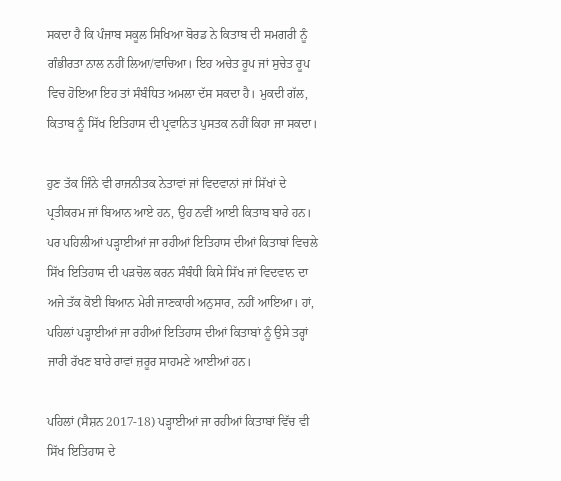ਸਕਦਾ ਹੈ ਕਿ ਪੰਜਾਬ ਸਕੂਲ ਸਿਖਿਆ ਬੋਰਡ ਨੇ ਕਿਤਾਬ ਦੀ ਸਮਗਰੀ ਨੂੰ ਗੰਭੀਰਤਾ ਨਾਲ ਨਹੀਂ ਲਿਆ/ਵਾਚਿਆ। ਇਹ ਅਚੇਤ ਰੂਪ ਜਾਂ ਸੁਚੇਤ ਰੂਪ ਵਿਚ ਹੋਇਆ ਇਹ ਤਾਂ ਸੰਬੰਧਿਤ ਅਮਲਾ ਦੱਸ ਸਕਦਾ ਹੈ। ਮੁਕਦੀ ਗੱਲ, ਕਿਤਾਬ ਨੂੰ ਸਿੱਖ ਇਤਿਹਾਸ ਦੀ ਪ੍ਰਵਾਨਿਤ ਪੁਸਤਕ ਨਹੀਂ ਕਿਹਾ ਜਾ ਸਕਦਾ।

ਹੁਣ ਤੱਕ ਜਿੰਨੇ ਵੀ ਰਾਜਨੀਤਕ ਨੇਤਾਵਾਂ ਜਾਂ ਵਿਦਵਾਨਾਂ ਜਾਂ ਸਿੱਖਾਂ ਦੇ ਪ੍ਰਤੀਕਰਮ ਜਾਂ ਬਿਆਨ ਆਏ ਹਨ, ਉਹ ਨਵੀਂ ਆਈ ਕਿਤਾਬ ਬਾਰੇ ਹਨ। ਪਰ ਪਹਿਲੀਆਂ ਪੜ੍ਹਾਈਆਂ ਜਾ ਰਹੀਆਂ ਇਤਿਹਾਸ ਦੀਆਂ ਕਿਤਾਬਾਂ ਵਿਚਲੇ ਸਿੱਖ ਇਤਿਹਾਸ ਦੀ ਪੜਚੋਲ ਕਰਨ ਸੰਬੰਧੀ ਕਿਸੇ ਸਿੱਖ ਜਾਂ ਵਿਦਵਾਨ ਦਾ ਅਜੇ ਤੱਕ ਕੋਈ ਬਿਆਨ ਮੇਰੀ ਜਾਣਕਾਰੀ ਅਨੁਸਾਰ, ਨਹੀਂ ਆਇਆ। ਹਾਂ, ਪਹਿਲਾਂ ਪੜ੍ਹਾਈਆਂ ਜਾ ਰਹੀਆਂ ਇਤਿਹਾਸ ਦੀਆਂ ਕਿਤਾਬਾਂ ਨੂੰ ਉਸੇ ਤਰ੍ਹਾਂ ਜਾਰੀ ਰੱਖਣ ਬਾਰੇ ਰਾਵਾਂ ਜ਼ਰੂਰ ਸਾਹਮਣੇ ਆਈਆਂ ਹਨ।

ਪਹਿਲਾਂ (ਸੈਸ਼ਨ 2017-18) ਪੜ੍ਹਾਈਆਂ ਜਾ ਰਹੀਆਂ ਕਿਤਾਬਾਂ ਵਿੱਚ ਵੀ ਸਿੱਖ ਇਤਿਹਾਸ ਦੇ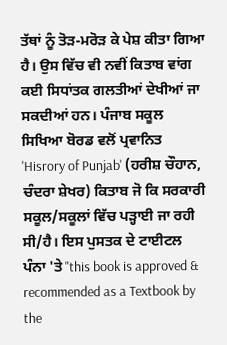ਤੱਥਾਂ ਨੂੰ ਤੋੜ-ਮਰੋੜ ਕੇ ਪੇਸ਼ ਕੀਤਾ ਗਿਆ ਹੈ। ਉਸ ਵਿੱਚ ਵੀ ਨਵੀਂ ਕਿਤਾਬ ਵਾਂਗ ਕਈ ਸਿਧਾਂਤਕ ਗਲਤੀਆਂ ਦੇਖੀਆਂ ਜਾ ਸਕਦੀਆਂ ਹਨ। ਪੰਜਾਬ ਸਕੂਲ ਸਿਖਿਆ ਬੋਰਡ ਵਲੋਂ ਪ੍ਰਵਾਨਿਤ 'Hisrory of Punjab' (ਹਰੀਸ਼ ਚੌਹਾਨ, ਚੰਦਰਾ ਸ਼ੇਖਰ) ਕਿਤਾਬ ਜੋ ਕਿ ਸਰਕਾਰੀ ਸਕੂਲ/ਸਕੂਲਾਂ ਵਿੱਚ ਪੜ੍ਹਾਈ ਜਾ ਰਹੀ ਸੀ/ਹੈ। ਇਸ ਪੁਸਤਕ ਦੇ ਟਾਈਟਲ ਪੰਨਾ 'ਤੇ "this book is approved & recommended as a Textbook by the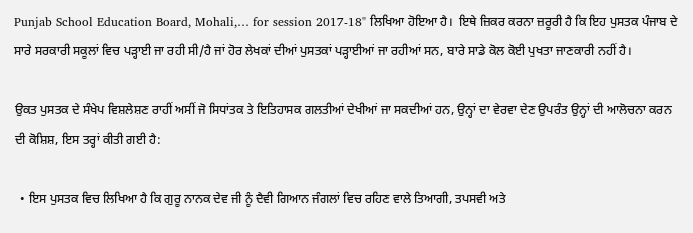Punjab School Education Board, Mohali,… for session 2017-18" ਲਿਖਿਆ ਹੋਇਆ ਹੈ।  ਇਥੇ ਜ਼ਿਕਰ ਕਰਨਾ ਜ਼ਰੂਰੀ ਹੈ ਕਿ ਇਹ ਪੁਸਤਕ ਪੰਜਾਬ ਦੇ ਸਾਰੇ ਸਰਕਾਰੀ ਸਕੂਲਾਂ ਵਿਚ ਪੜ੍ਹਾਈ ਜਾ ਰਹੀ ਸੀ/ਹੈ ਜਾਂ ਹੋਰ ਲੇਖਕਾਂ ਦੀਆਂ ਪੁਸਤਕਾਂ ਪੜ੍ਹਾਈਆਂ ਜਾ ਰਹੀਆਂ ਸਨ, ਬਾਰੇ ਸਾਡੇ ਕੋਲ ਕੋਈ ਪੁਖਤਾ ਜਾਣਕਾਰੀ ਨਹੀਂ ਹੈ।

ਉਕਤ ਪੁਸਤਕ ਦੇ ਸੰਖੇਪ ਵਿਸ਼ਲੇਸ਼ਣ ਰਾਹੀਂ ਅਸੀਂ ਜੋ ਸਿਧਾਂਤਕ ਤੇ ਇਤਿਹਾਸਕ ਗਲਤੀਆਂ ਦੇਖੀਆਂ ਜਾ ਸਕਦੀਆਂ ਹਨ, ਉਨ੍ਹਾਂ ਦਾ ਵੇਰਵਾ ਦੇਣ ਉਪਰੰਤ ਉਨ੍ਹਾਂ ਦੀ ਆਲੋਚਨਾ ਕਰਨ ਦੀ ਕੋਸ਼ਿਸ਼, ਇਸ ਤਰ੍ਹਾਂ ਕੀਤੀ ਗਈ ਹੈ:

  • ਇਸ ਪੁਸਤਕ ਵਿਚ ਲਿਖਿਆ ਹੈ ਕਿ ਗੁਰੂ ਨਾਨਕ ਦੇਵ ਜੀ ਨੂੰ ਦੈਵੀ ਗਿਆਨ ਜੰਗਲਾਂ ਵਿਚ ਰਹਿਣ ਵਾਲੇ ਤਿਆਗੀ, ਤਪਸਵੀ ਅਤੇ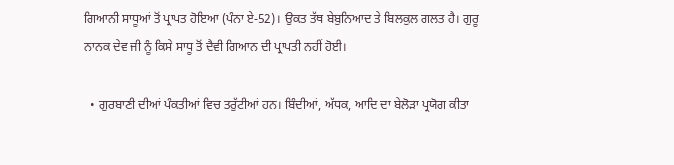ਗਿਆਨੀ ਸਾਧੂਆਂ ਤੋਂ ਪ੍ਰਾਪਤ ਹੋਇਆ (ਪੰਨਾ ਏ-52)। ਉਕਤ ਤੱਥ ਬੇਬੁਨਿਆਦ ਤੇ ਬਿਲਕੁਲ ਗਲਤ ਹੈ। ਗੁਰੂ ਨਾਨਕ ਦੇਵ ਜੀ ਨੂੰ ਕਿਸੇ ਸਾਧੂ ਤੋਂ ਦੈਵੀ ਗਿਆਨ ਦੀ ਪ੍ਰਾਪਤੀ ਨਹੀਂ ਹੋਈ।

  • ਗੁਰਬਾਣੀ ਦੀਆਂ ਪੰਕਤੀਆਂ ਵਿਚ ਤਰੁੱਟੀਆਂ ਹਨ। ਬਿੰਦੀਆਂ, ਅੱਧਕ, ਆਦਿ ਦਾ ਬੇਲੋੜਾ ਪ੍ਰਯੋਗ ਕੀਤਾ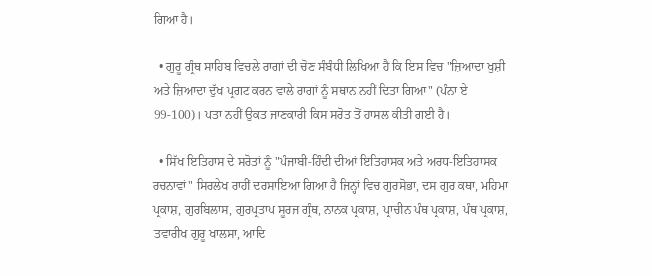ਗਿਆ ਹੈ।

  • ਗੁਰੂ ਗ੍ਰੰਥ ਸਾਹਿਬ ਵਿਚਲੇ ਰਾਗਾਂ ਦੀ ਚੋਣ ਸੰਬੰਧੀ ਲਿਖਿਆ ਹੈ ਕਿ ਇਸ ਵਿਚ "ਜ਼ਿਆਦਾ ਖੁਸ਼ੀ ਅਤੇ ਜ਼ਿਆਦਾ ਦੁੱਖ ਪ੍ਰਗਟ ਕਰਨ ਵਾਲੇ ਰਾਗਾਂ ਨੂੰ ਸਥਾਨ ਨਹੀਂ ਦਿਤਾ ਗਿਆ" (ਪੰਨਾ ਏ 99-100)। ਪਤਾ ਨਹੀਂ ਉਕਤ ਜਾਣਕਾਰੀ ਕਿਸ ਸਰੋਤ ਤੋਂ ਹਾਸਲ ਕੀਤੀ ਗਈ ਹੈ।

  • ਸਿੱਖ ਇਤਿਹਾਸ ਦੇ ਸਰੋਤਾਂ ਨੂੰ "ਪੰਜਾਬੀ-ਹਿੰਦੀ ਦੀਆਂ ਇਤਿਹਾਸਕ ਅਤੇ ਅਰਧ-ਇਤਿਹਾਸਕ ਰਚਨਾਵਾਂ" ਸਿਰਲੇਖ ਰਾਹੀਂ ਦਰਸਾਇਆ ਗਿਆ ਹੈ ਜਿਨ੍ਹਾਂ ਵਿਚ ਗੁਰਸੋਭਾ, ਦਸ ਗੁਰ ਕਥਾ, ਮਹਿਮਾ ਪ੍ਰਕਾਸ਼, ਗੁਰਬਿਲਾਸ, ਗੁਰਪ੍ਰਤਾਪ ਸੂਰਜ ਗ੍ਰੰਥ, ਨਾਨਕ ਪ੍ਰਕਾਸ਼, ਪ੍ਰਾਚੀਨ ਪੰਥ ਪ੍ਰਕਾਸ਼, ਪੰਥ ਪ੍ਰਕਾਸ਼, ਤਵਾਰੀਖ ਗੁਰੂ ਖਾਲਸਾ, ਆਦਿ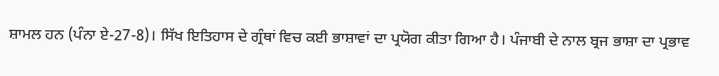ਸ਼ਾਮਲ ਹਨ (ਪੰਨਾ ਏ-27-8)। ਸਿੱਖ ਇਤਿਹਾਸ ਦੇ ਗ੍ਰੰਥਾਂ ਵਿਚ ਕਈ ਭਾਸ਼ਾਵਾਂ ਦਾ ਪ੍ਰਯੋਗ ਕੀਤਾ ਗਿਆ ਹੈ। ਪੰਜਾਬੀ ਦੇ ਨਾਲ ਬ੍ਰਜ ਭਾਸ਼ਾ ਦਾ ਪ੍ਰਭਾਵ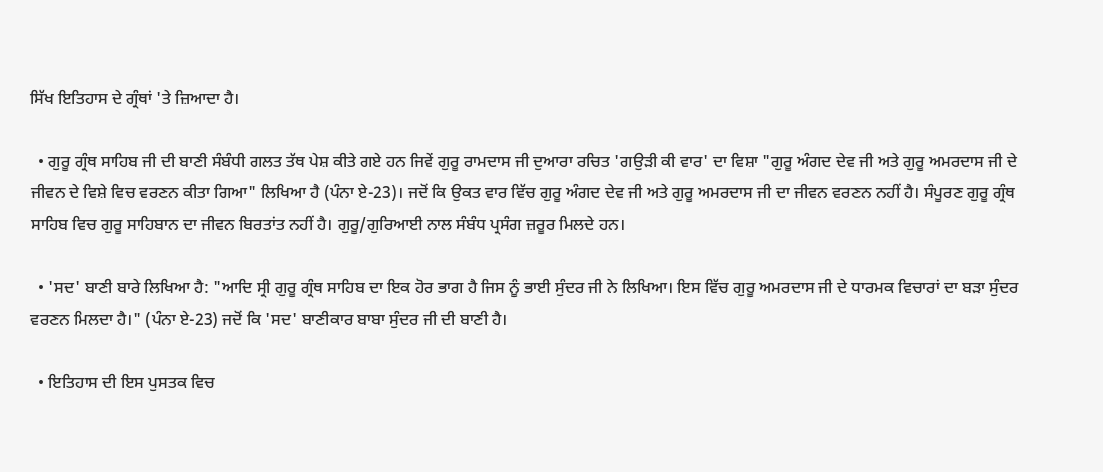ਸਿੱਖ ਇਤਿਹਾਸ ਦੇ ਗ੍ਰੰਥਾਂ 'ਤੇ ਜ਼ਿਆਦਾ ਹੈ।

  • ਗੁਰੂ ਗ੍ਰੰਥ ਸਾਹਿਬ ਜੀ ਦੀ ਬਾਣੀ ਸੰਬੰਧੀ ਗਲਤ ਤੱਥ ਪੇਸ਼ ਕੀਤੇ ਗਏ ਹਨ ਜਿਵੇਂ ਗੁਰੂ ਰਾਮਦਾਸ ਜੀ ਦੁਆਰਾ ਰਚਿਤ 'ਗਉੜੀ ਕੀ ਵਾਰ' ਦਾ ਵਿਸ਼ਾ "ਗੁਰੂ ਅੰਗਦ ਦੇਵ ਜੀ ਅਤੇ ਗੁਰੂ ਅਮਰਦਾਸ ਜੀ ਦੇ ਜੀਵਨ ਦੇ ਵਿਸ਼ੇ ਵਿਚ ਵਰਣਨ ਕੀਤਾ ਗਿਆ" ਲਿਖਿਆ ਹੈ (ਪੰਨਾ ਏ-23)। ਜਦੋਂ ਕਿ ਉਕਤ ਵਾਰ ਵਿੱਚ ਗੁਰੂ ਅੰਗਦ ਦੇਵ ਜੀ ਅਤੇ ਗੁਰੂ ਅਮਰਦਾਸ ਜੀ ਦਾ ਜੀਵਨ ਵਰਣਨ ਨਹੀਂ ਹੈ। ਸੰਪੂਰਣ ਗੁਰੂ ਗ੍ਰੰਥ ਸਾਹਿਬ ਵਿਚ ਗੁਰੂ ਸਾਹਿਬਾਨ ਦਾ ਜੀਵਨ ਬਿਰਤਾਂਤ ਨਹੀਂ ਹੈ। ਗੁਰੂ/ਗੁਰਿਆਈ ਨਾਲ ਸੰਬੰਧ ਪ੍ਰਸੰਗ ਜ਼ਰੂਰ ਮਿਲਦੇ ਹਨ।

  • 'ਸਦ' ਬਾਣੀ ਬਾਰੇ ਲਿਖਿਆ ਹੈ: "ਆਦਿ ਸ੍ਰੀ ਗੁਰੂ ਗ੍ਰੰਥ ਸਾਹਿਬ ਦਾ ਇਕ ਹੋਰ ਭਾਗ ਹੈ ਜਿਸ ਨੂੰ ਭਾਈ ਸੁੰਦਰ ਜੀ ਨੇ ਲਿਖਿਆ। ਇਸ ਵਿੱਚ ਗੁਰੂ ਅਮਰਦਾਸ ਜੀ ਦੇ ਧਾਰਮਕ ਵਿਚਾਰਾਂ ਦਾ ਬੜਾ ਸੁੰਦਰ ਵਰਣਨ ਮਿਲਦਾ ਹੈ।" (ਪੰਨਾ ਏ-23) ਜਦੋਂ ਕਿ 'ਸਦ' ਬਾਣੀਕਾਰ ਬਾਬਾ ਸੁੰਦਰ ਜੀ ਦੀ ਬਾਣੀ ਹੈ।

  • ਇਤਿਹਾਸ ਦੀ ਇਸ ਪੁਸਤਕ ਵਿਚ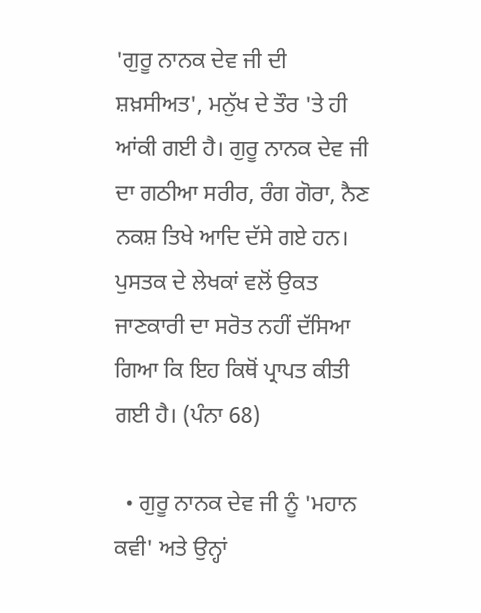'ਗੁਰੂ ਨਾਨਕ ਦੇਵ ਜੀ ਦੀ ਸ਼ਖ਼ਸੀਅਤ', ਮਨੁੱਖ ਦੇ ਤੌਰ 'ਤੇ ਹੀ ਆਂਕੀ ਗਈ ਹੈ। ਗੁਰੂ ਨਾਨਕ ਦੇਵ ਜੀ ਦਾ ਗਠੀਆ ਸਰੀਰ, ਰੰਗ ਗੋਰਾ, ਨੈਣ ਨਕਸ਼ ਤਿਖੇ ਆਦਿ ਦੱਸੇ ਗਏ ਹਨ। ਪੁਸਤਕ ਦੇ ਲੇਖਕਾਂ ਵਲੋਂ ਉਕਤ ਜਾਣਕਾਰੀ ਦਾ ਸਰੋਤ ਨਹੀਂ ਦੱਸਿਆ ਗਿਆ ਕਿ ਇਹ ਕਿਥੋਂ ਪ੍ਰਾਪਤ ਕੀਤੀ ਗਈ ਹੈ। (ਪੰਨਾ 68)

  • ਗੁਰੂ ਨਾਨਕ ਦੇਵ ਜੀ ਨੂੰ 'ਮਹਾਨ ਕਵੀ' ਅਤੇ ਉਨ੍ਹਾਂ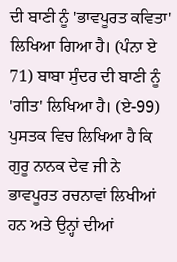ਦੀ ਬਾਣੀ ਨੂੰ 'ਭਾਵਪੂਰਤ ਕਵਿਤਾ' ਲਿਖਿਆ ਗਿਆ ਹੈ। (ਪੰਨਾ ਏ 71) ਬਾਬਾ ਸੁੰਦਰ ਦੀ ਬਾਣੀ ਨੂੰ 'ਗੀਤ' ਲਿਖਿਆ ਹੈ। (ਏ-99) ਪੁਸਤਕ ਵਿਚ ਲਿਖਿਆ ਹੈ ਕਿ ਗੁਰੂ ਨਾਨਕ ਦੇਵ ਜੀ ਨੇ ਭਾਵਪੂਰਤ ਰਚਨਾਵਾਂ ਲਿਖੀਆਂ ਹਨ ਅਤੇ ਉਨ੍ਹਾਂ ਦੀਆਂ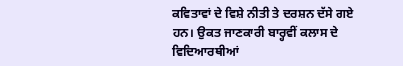ਕਵਿਤਾਵਾਂ ਦੇ ਵਿਸ਼ੇ ਨੀਤੀ ਤੇ ਦਰਸ਼ਨ ਦੱਸੇ ਗਏ ਹਨ। ਉਕਤ ਜਾਣਕਾਰੀ ਬਾਰ੍ਹਵੀਂ ਕਲਾਸ ਦੇ ਵਿਦਿਆਰਥੀਆਂ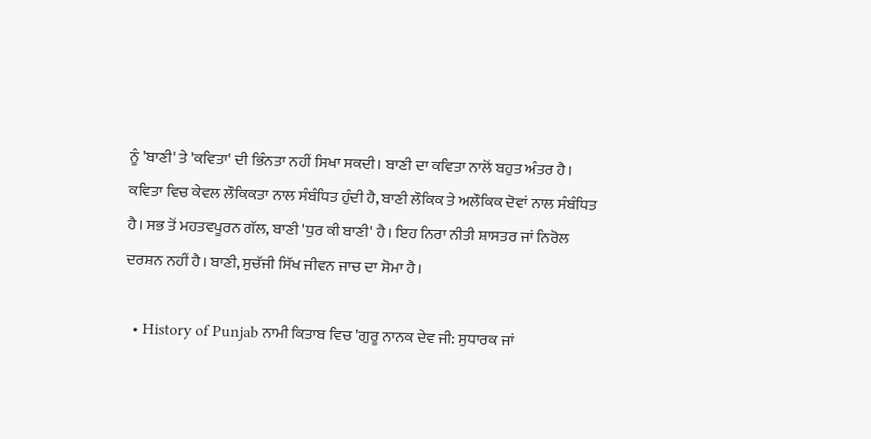ਨੂੰ 'ਬਾਣੀ' ਤੇ 'ਕਵਿਤਾ' ਦੀ ਭਿੰਨਤਾ ਨਹੀਂ ਸਿਖਾ ਸਕਦੀ। ਬਾਣੀ ਦਾ ਕਵਿਤਾ ਨਾਲੋਂ ਬਹੁਤ ਅੰਤਰ ਹੈ। ਕਵਿਤਾ ਵਿਚ ਕੇਵਲ ਲੌਕਿਕਤਾ ਨਾਲ ਸੰਬੰਧਿਤ ਹੁੰਦੀ ਹੈ, ਬਾਣੀ ਲੌਕਿਕ ਤੇ ਅਲੌਕਿਕ ਦੋਵਾਂ ਨਾਲ ਸੰਬੰਧਿਤ ਹੈ। ਸਭ ਤੋਂ ਮਹਤਵਪੂਰਨ ਗੱਲ, ਬਾਣੀ 'ਧੁਰ ਕੀ ਬਾਣੀ' ਹੈ। ਇਹ ਨਿਰਾ ਨੀਤੀ ਸ਼ਾਸਤਰ ਜਾਂ ਨਿਰੋਲ ਦਰਸ਼ਨ ਨਹੀਂ ਹੈ। ਬਾਣੀ, ਸੁਚੱਜੀ ਸਿੱਖ ਜੀਵਨ ਜਾਚ ਦਾ ਸੋਮਾ ਹੈ।

  • History of Punjab ਨਾਮੀ ਕਿਤਾਬ ਵਿਚ 'ਗੁਰੂ ਨਾਨਕ ਦੇਵ ਜੀ: ਸੁਧਾਰਕ ਜਾਂ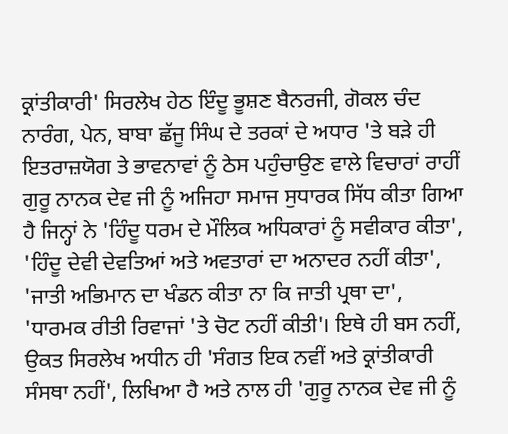ਕ੍ਰਾਂਤੀਕਾਰੀ' ਸਿਰਲੇਖ ਹੇਠ ਇੰਦੂ ਭੂਸ਼ਣ ਬੈਨਰਜੀ, ਗੋਕਲ ਚੰਦ ਨਾਰੰਗ, ਪੇਨ, ਬਾਬਾ ਛੱਜੂ ਸਿੰਘ ਦੇ ਤਰਕਾਂ ਦੇ ਅਧਾਰ 'ਤੇ ਬੜੇ ਹੀ ਇਤਰਾਜ਼ਯੋਗ ਤੇ ਭਾਵਨਾਵਾਂ ਨੂੰ ਠੇਸ ਪਹੁੰਚਾਉਣ ਵਾਲੇ ਵਿਚਾਰਾਂ ਰਾਹੀਂ ਗੁਰੂ ਨਾਨਕ ਦੇਵ ਜੀ ਨੂੰ ਅਜਿਹਾ ਸਮਾਜ ਸੁਧਾਰਕ ਸਿੱਧ ਕੀਤਾ ਗਿਆ ਹੈ ਜਿਨ੍ਹਾਂ ਨੇ 'ਹਿੰਦੂ ਧਰਮ ਦੇ ਮੌਲਿਕ ਅਧਿਕਾਰਾਂ ਨੂੰ ਸਵੀਕਾਰ ਕੀਤਾ', 'ਹਿੰਦੂ ਦੇਵੀ ਦੇਵਤਿਆਂ ਅਤੇ ਅਵਤਾਰਾਂ ਦਾ ਅਨਾਦਰ ਨਹੀਂ ਕੀਤਾ', 'ਜਾਤੀ ਅਭਿਮਾਨ ਦਾ ਖੰਡਨ ਕੀਤਾ ਨਾ ਕਿ ਜਾਤੀ ਪ੍ਰਥਾ ਦਾ', 'ਧਾਰਮਕ ਰੀਤੀ ਰਿਵਾਜਾਂ 'ਤੇ ਚੋਟ ਨਹੀਂ ਕੀਤੀ'। ਇਥੇ ਹੀ ਬਸ ਨਹੀਂ, ਉਕਤ ਸਿਰਲੇਖ ਅਧੀਨ ਹੀ 'ਸੰਗਤ ਇਕ ਨਵੀਂ ਅਤੇ ਕ੍ਰਾਂਤੀਕਾਰੀ ਸੰਸਥਾ ਨਹੀਂ', ਲਿਖਿਆ ਹੈ ਅਤੇ ਨਾਲ ਹੀ 'ਗੁਰੂ ਨਾਨਕ ਦੇਵ ਜੀ ਨੂੰ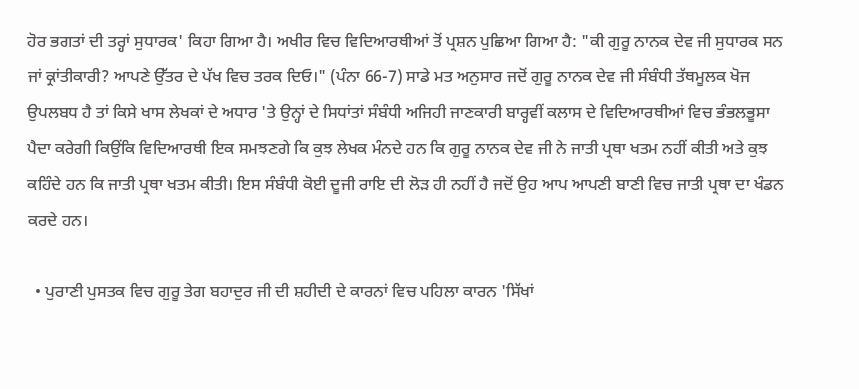ਹੋਰ ਭਗਤਾਂ ਦੀ ਤਰ੍ਹਾਂ ਸੁਧਾਰਕ' ਕਿਹਾ ਗਿਆ ਹੈ। ਅਖੀਰ ਵਿਚ ਵਿਦਿਆਰਥੀਆਂ ਤੋਂ ਪ੍ਰਸ਼ਨ ਪੁਛਿਆ ਗਿਆ ਹੈ: "ਕੀ ਗੁਰੂ ਨਾਨਕ ਦੇਵ ਜੀ ਸੁਧਾਰਕ ਸਨ ਜਾਂ ਕ੍ਰਾਂਤੀਕਾਰੀ? ਆਪਣੇ ਉੱਤਰ ਦੇ ਪੱਖ ਵਿਚ ਤਰਕ ਦਿਓ।" (ਪੰਨਾ 66-7) ਸਾਡੇ ਮਤ ਅਨੁਸਾਰ ਜਦੋਂ ਗੁਰੂ ਨਾਨਕ ਦੇਵ ਜੀ ਸੰਬੰਧੀ ਤੱਥਮੂਲਕ ਖੋਜ ਉਪਲਬਧ ਹੈ ਤਾਂ ਕਿਸੇ ਖਾਸ ਲੇਖਕਾਂ ਦੇ ਅਧਾਰ 'ਤੇ ਉਨ੍ਹਾਂ ਦੇ ਸਿਧਾਂਤਾਂ ਸੰਬੰਧੀ ਅਜਿਹੀ ਜਾਣਕਾਰੀ ਬਾਰ੍ਹਵੀਂ ਕਲਾਸ ਦੇ ਵਿਦਿਆਰਥੀਆਂ ਵਿਚ ਭੰਭਲਭੂਸਾ ਪੈਦਾ ਕਰੇਗੀ ਕਿਉਂਕਿ ਵਿਦਿਆਰਥੀ ਇਕ ਸਮਝਣਗੇ ਕਿ ਕੁਝ ਲੇਖਕ ਮੰਨਦੇ ਹਨ ਕਿ ਗੁਰੂ ਨਾਨਕ ਦੇਵ ਜੀ ਨੇ ਜਾਤੀ ਪ੍ਰਥਾ ਖਤਮ ਨਹੀਂ ਕੀਤੀ ਅਤੇ ਕੁਝ ਕਹਿੰਦੇ ਹਨ ਕਿ ਜਾਤੀ ਪ੍ਰਥਾ ਖਤਮ ਕੀਤੀ। ਇਸ ਸੰਬੰਧੀ ਕੋਈ ਦੂਜੀ ਰਾਇ ਦੀ ਲੋੜ ਹੀ ਨਹੀਂ ਹੈ ਜਦੋਂ ਉਹ ਆਪ ਆਪਣੀ ਬਾਣੀ ਵਿਚ ਜਾਤੀ ਪ੍ਰਥਾ ਦਾ ਖੰਡਨ ਕਰਦੇ ਹਨ।

  • ਪੁਰਾਣੀ ਪੁਸਤਕ ਵਿਚ ਗੁਰੂ ਤੇਗ ਬਹਾਦੁਰ ਜੀ ਦੀ ਸ਼ਹੀਦੀ ਦੇ ਕਾਰਨਾਂ ਵਿਚ ਪਹਿਲਾ ਕਾਰਨ 'ਸਿੱਖਾਂ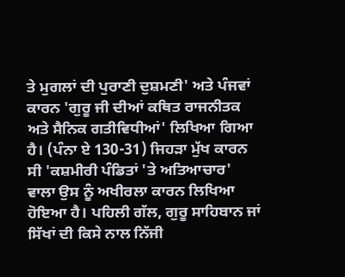ਤੇ ਮੁਗਲਾਂ ਦੀ ਪੁਰਾਣੀ ਦੁਸ਼ਮਣੀ' ਅਤੇ ਪੰਜਵਾਂ ਕਾਰਨ 'ਗੁਰੂ ਜੀ ਦੀਆਂ ਕਥਿਤ ਰਾਜਨੀਤਕ ਅਤੇ ਸੈਨਿਕ ਗਤੀਵਿਧੀਆਂ' ਲਿਖਿਆ ਗਿਆ ਹੈ। (ਪੰਨਾ ਏ 130-31) ਜਿਹੜਾ ਮੁੱਖ ਕਾਰਨ ਸੀ 'ਕਸ਼ਮੀਰੀ ਪੰਡਿਤਾਂ 'ਤੇ ਅਤਿਆਚਾਰ' ਵਾਲਾ ਉਸ ਨੂੰ ਅਖੀਰਲਾ ਕਾਰਨ ਲਿਖਿਆ ਹੋਇਆ ਹੈ। ਪਹਿਲੀ ਗੱਲ, ਗੁਰੂ ਸਾਹਿਬਾਨ ਜਾਂ ਸਿੱਖਾਂ ਦੀ ਕਿਸੇ ਨਾਲ ਨਿੱਜੀ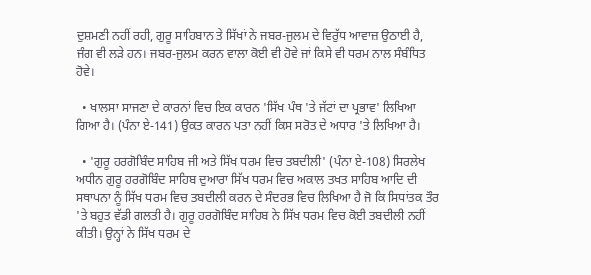ਦੁਸ਼ਮਣੀ ਨਹੀਂ ਰਹੀ, ਗੁਰੂ ਸਾਹਿਬਾਨ ਤੇ ਸਿੱਖਾਂ ਨੇ ਜਬਰ-ਜੁਲਮ ਦੇ ਵਿਰੁੱਧ ਆਵਾਜ਼ ਉਠਾਈ ਹੈ, ਜੰਗ ਵੀ ਲੜੇ ਹਨ। ਜਬਰ-ਜੁਲਮ ਕਰਨ ਵਾਲਾ ਕੋਈ ਵੀ ਹੋਵੇ ਜਾਂ ਕਿਸੇ ਵੀ ਧਰਮ ਨਾਲ ਸੰਬੰਧਿਤ ਹੋਵੇ।

  • ਖਾਲਸਾ ਸਾਜਣਾ ਦੇ ਕਾਰਨਾਂ ਵਿਚ ਇਕ ਕਾਰਨ 'ਸਿੱਖ ਪੰਥ 'ਤੇ ਜੱਟਾਂ ਦਾ ਪ੍ਰਭਾਵ' ਲਿਖਿਆ ਗਿਆ ਹੈ। (ਪੰਨਾ ਏ-141) ਉਕਤ ਕਾਰਨ ਪਤਾ ਨਹੀਂ ਕਿਸ ਸਰੋਤ ਦੇ ਅਧਾਰ 'ਤੇ ਲਿਖਿਆ ਹੈ।

  • 'ਗੁਰੂ ਹਰਗੋਬਿੰਦ ਸਾਹਿਬ ਜੀ ਅਤੇ ਸਿੱਖ ਧਰਮ ਵਿਚ ਤਬਦੀਲੀ' (ਪੰਨਾ ਏ-108) ਸਿਰਲੇਖ ਅਧੀਨ ਗੁਰੂ ਹਰਗੋਬਿੰਦ ਸਾਹਿਬ ਦੁਆਰਾ ਸਿੱਖ ਧਰਮ ਵਿਚ ਅਕਾਲ ਤਖਤ ਸਾਹਿਬ ਆਦਿ ਦੀ ਸਥਾਪਨਾ ਨੂੰ ਸਿੱਖ ਧਰਮ ਵਿਚ ਤਬਦੀਲੀ ਕਰਨ ਦੇ ਸੰਦਰਭ ਵਿਚ ਲਿਖਿਆ ਹੈ ਜੋ ਕਿ ਸਿਧਾਂਤਕ ਤੌਰ 'ਤੇ ਬਹੁਤ ਵੱਡੀ ਗਲਤੀ ਹੈ। ਗੁਰੂ ਹਰਗੋਬਿੰਦ ਸਾਹਿਬ ਨੇ ਸਿੱਖ ਧਰਮ ਵਿਚ ਕੋਈ ਤਬਦੀਲੀ ਨਹੀਂ ਕੀਤੀ। ਉਨ੍ਹਾਂ ਨੇ ਸਿੱਖ ਧਰਮ ਦੇ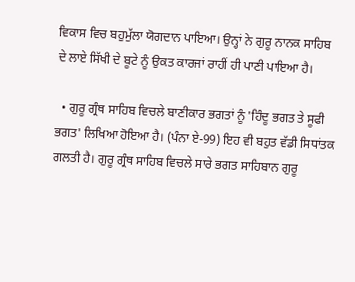ਵਿਕਾਸ ਵਿਚ ਬਹੁਮੁੱਲਾ ਯੋਗਦਾਨ ਪਾਇਆ। ਉਨ੍ਹਾਂ ਨੇ ਗੁਰੂ ਨਾਨਕ ਸਾਹਿਬ ਦੇ ਲਾਏ ਸਿੱਖੀ ਦੇ ਬੂਟੇ ਨੂੰ ਉਕਤ ਕਾਰਜਾਂ ਰਾਹੀਂ ਹੀ ਪਾਣੀ ਪਾਇਆ ਹੈ।

  • ਗੁਰੂ ਗ੍ਰੰਥ ਸਾਹਿਬ ਵਿਚਲੇ ਬਾਣੀਕਾਰ ਭਗਤਾਂ ਨੂੰ 'ਹਿੰਦੂ ਭਗਤ ਤੇ ਸੂਫੀ ਭਗਤ' ਲਿਖਿਆ ਹੋਇਆ ਹੈ। (ਪੰਨਾ ਏ-99) ਇਹ ਵੀ ਬਹੁਤ ਵੱਡੀ ਸਿਧਾਂਤਕ ਗਲਤੀ ਹੈ। ਗੁਰੂ ਗ੍ਰੰਥ ਸਾਹਿਬ ਵਿਚਲੇ ਸਾਰੇ ਭਗਤ ਸਾਹਿਬਾਨ ਗੁਰੂ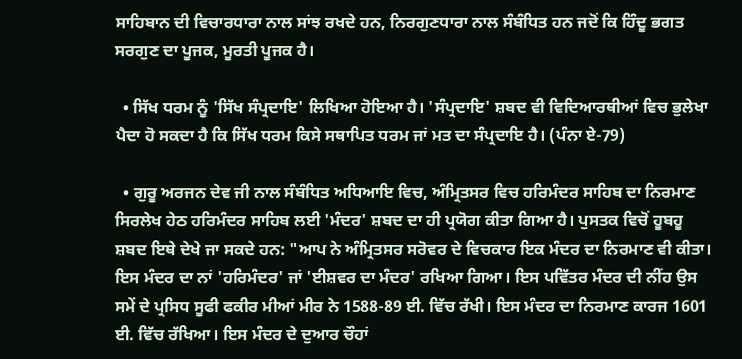ਸਾਹਿਬਾਨ ਦੀ ਵਿਚਾਰਧਾਰਾ ਨਾਲ ਸਾਂਝ ਰਖਦੇ ਹਨ, ਨਿਰਗੁਣਧਾਰਾ ਨਾਲ ਸੰਬੰਧਿਤ ਹਨ ਜਦੋਂ ਕਿ ਹਿੰਦੂ ਭਗਤ ਸਰਗੁਣ ਦਾ ਪੂਜਕ, ਮੂਰਤੀ ਪੂਜਕ ਹੈ।

  • ਸਿੱਖ ਧਰਮ ਨੂੰ 'ਸਿੱਖ ਸੰਪ੍ਰਦਾਇ' ਲਿਖਿਆ ਹੋਇਆ ਹੈ। 'ਸੰਪ੍ਰਦਾਇ' ਸ਼ਬਦ ਵੀ ਵਿਦਿਆਰਥੀਆਂ ਵਿਚ ਭੁਲੇਖਾ ਪੈਦਾ ਹੋ ਸਕਦਾ ਹੈ ਕਿ ਸਿੱਖ ਧਰਮ ਕਿਸੇ ਸਥਾਪਿਤ ਧਰਮ ਜਾਂ ਮਤ ਦਾ ਸੰਪ੍ਰਦਾਇ ਹੈ। (ਪੰਨਾ ਏ-79)

  • ਗੁਰੂ ਅਰਜਨ ਦੇਵ ਜੀ ਨਾਲ ਸੰਬੰਧਿਤ ਅਧਿਆਇ ਵਿਚ, ਅੰਮ੍ਰਿਤਸਰ ਵਿਚ ਹਰਿਮੰਦਰ ਸਾਹਿਬ ਦਾ ਨਿਰਮਾਣ ਸਿਰਲੇਖ ਹੇਠ ਹਰਿਮੰਦਰ ਸਾਹਿਬ ਲਈ 'ਮੰਦਰ' ਸ਼ਬਦ ਦਾ ਹੀ ਪ੍ਰਯੋਗ ਕੀਤਾ ਗਿਆ ਹੈ। ਪੁਸਤਕ ਵਿਚੋਂ ਹੂਬਹੂ ਸ਼ਬਦ ਇਥੇ ਦੇਖੇ ਜਾ ਸਕਦੇ ਹਨ: "ਆਪ ਨੇ ਅੰਮ੍ਰਿਤਸਰ ਸਰੋਵਰ ਦੇ ਵਿਚਕਾਰ ਇਕ ਮੰਦਰ ਦਾ ਨਿਰਮਾਣ ਵੀ ਕੀਤਾ। ਇਸ ਮੰਦਰ ਦਾ ਨਾਂ 'ਹਰਿਮੰਦਰ' ਜਾਂ 'ਈਸ਼ਵਰ ਦਾ ਮੰਦਰ' ਰਖਿਆ ਗਿਆ। ਇਸ ਪਵਿੱਤਰ ਮੰਦਰ ਦੀ ਨੀਂਹ ਉਸ ਸਮੇਂ ਦੇ ਪ੍ਰਸਿਧ ਸੂਫੀ ਫਕੀਰ ਮੀਆਂ ਮੀਰ ਨੇ 1588-89 ਈ. ਵਿੱਚ ਰੱਖੀ। ਇਸ ਮੰਦਰ ਦਾ ਨਿਰਮਾਣ ਕਾਰਜ 1601 ਈ. ਵਿੱਚ ਰੱਖਿਆ। ਇਸ ਮੰਦਰ ਦੇ ਦੁਆਰ ਚੌਹਾਂ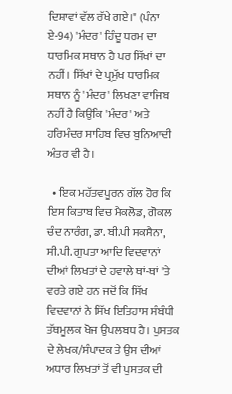ਦਿਸ਼ਾਵਾਂ ਵੱਲ ਰੱਖੇ ਗਏ।" (ਪੰਨਾ ਏ-94) 'ਮੰਦਰ' ਹਿੰਦੂ ਧਰਮ ਦਾ ਧਾਰਮਿਕ ਸਥਾਨ ਹੈ ਪਰ ਸਿੱਖਾਂ ਦਾ ਨਹੀਂ। ਸਿੱਖਾਂ ਦੇ ਪ੍ਰਮੁੱਖ ਧਾਰਮਿਕ ਸਥਾਨ ਨੂੰ 'ਮੰਦਰ' ਲਿਖਣਾ ਵਾਜਿਬ ਨਹੀਂ ਹੈ ਕਿਉਂਕਿ 'ਮੰਦਰ' ਅਤੇ ਹਰਿਮੰਦਰ ਸਾਹਿਬ ਵਿਚ ਬੁਨਿਆਦੀ ਅੰਤਰ ਵੀ ਹੈ।

  • ਇਕ ਮਹੱਤਵਪੂਰਨ ਗੱਲ ਹੋਰ ਕਿ ਇਸ ਕਿਤਾਬ ਵਿਚ ਮੈਕਲੋਡ, ਗੋਕਲ ਚੰਦ ਨਾਰੰਗ, ਡਾ. ਬੀ.ਪੀ ਸਕਸੈਨਾ, ਸੀ.ਪੀ. ਗੁਪਤਾ ਆਦਿ ਵਿਦਵਾਨਾਂ ਦੀਆਂ ਲਿਖਤਾਂ ਦੇ ਹਵਾਲੇ ਥਾਂ-ਥਾਂ 'ਤੇ ਵਰਤੇ ਗਏ ਹਨ ਜਦੋਂ ਕਿ ਸਿੱਖ ਵਿਦਵਾਨਾਂ ਨੇ ਸਿੱਖ ਇਤਿਹਾਸ ਸੰਬੰਧੀ ਤੱਥਮੂਲਕ ਖੋਜ ਉਪਲਬਧ ਹੈ। ਪੁਸਤਕ ਦੇ ਲੇਖਕ/ਸੰਪਾਦਕ ਤੇ ਉਸ ਦੀਆਂ ਅਧਾਰ ਲਿਖਤਾਂ ਤੋਂ ਵੀ ਪੁਸਤਕ ਦੀ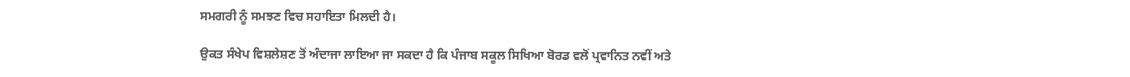ਸਮਗਰੀ ਨੂੰ ਸਮਝਣ ਵਿਚ ਸਹਾਇਤਾ ਮਿਲਦੀ ਹੈ।

ਉਕਤ ਸੰਖੇਪ ਵਿਸ਼ਲੇਸ਼ਣ ਤੋਂ ਅੰਦਾਜਾ ਲਾਇਆ ਜਾ ਸਕਦਾ ਹੈ ਕਿ ਪੰਜਾਬ ਸਕੂਲ ਸਿਖਿਆ ਬੋਰਡ ਵਲੋਂ ਪ੍ਰਵਾਨਿਤ ਨਵੀਂ ਅਤੇ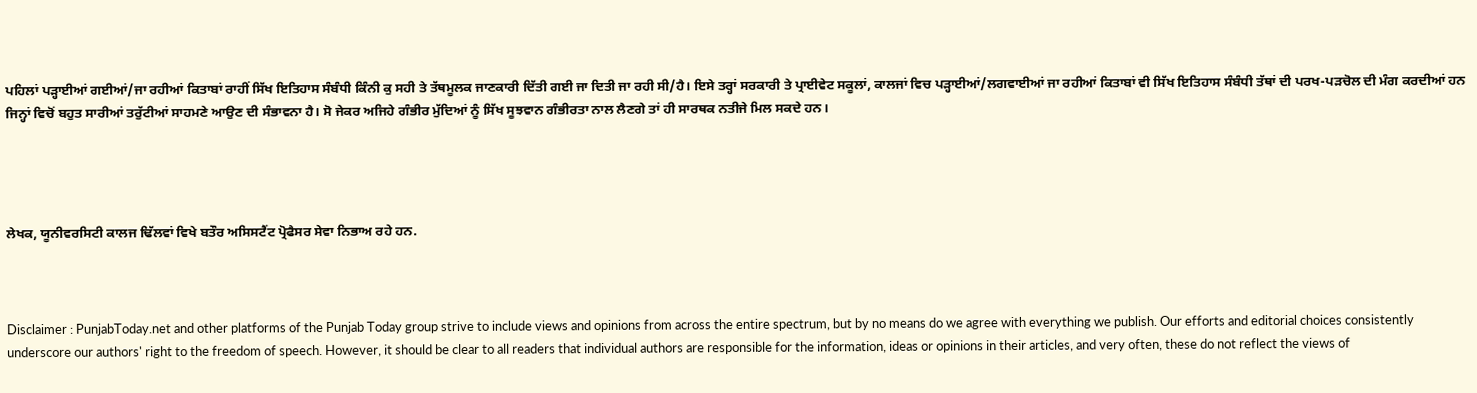ਪਹਿਲਾਂ ਪੜ੍ਹਾਈਆਂ ਗਈਆਂ/ਜਾ ਰਹੀਆਂ ਕਿਤਾਬਾਂ ਰਾਹੀਂ ਸਿੱਖ ਇਤਿਹਾਸ ਸੰਬੰਧੀ ਕਿੰਨੀ ਕੁ ਸਹੀ ਤੇ ਤੱਥਮੂਲਕ ਜਾਣਕਾਰੀ ਦਿੱਤੀ ਗਈ ਜਾ ਦਿਤੀ ਜਾ ਰਹੀ ਸੀ/ਹੈ। ਇਸੇ ਤਰ੍ਹਾਂ ਸਰਕਾਰੀ ਤੇ ਪ੍ਰਾਈਵੇਟ ਸਕੂਲਾਂ, ਕਾਲਜਾਂ ਵਿਚ ਪੜ੍ਹਾਈਆਂ/ਲਗਵਾਈਆਂ ਜਾ ਰਹੀਆਂ ਕਿਤਾਬਾਂ ਵੀ ਸਿੱਖ ਇਤਿਹਾਸ ਸੰਬੰਧੀ ਤੱਥਾਂ ਦੀ ਪਰਖ-ਪੜਚੋਲ ਦੀ ਮੰਗ ਕਰਦੀਆਂ ਹਨ ਜਿਨ੍ਹਾਂ ਵਿਚੋਂ ਬਹੁਤ ਸਾਰੀਆਂ ਤਰੁੱਟੀਆਂ ਸਾਹਮਣੇ ਆਉਣ ਦੀ ਸੰਭਾਵਨਾ ਹੈ। ਸੋ ਜੇਕਰ ਅਜਿਹੇ ਗੰਭੀਰ ਮੁੱਦਿਆਂ ਨੂੰ ਸਿੱਖ ਸੂਝਵਾਨ ਗੰਭੀਰਤਾ ਨਾਲ ਲੈਣਗੇ ਤਾਂ ਹੀ ਸਾਰਥਕ ਨਤੀਜੇ ਮਿਲ ਸਕਦੇ ਹਨ।




ਲੇਖਕ, ਯੂਨੀਵਰਸਿਟੀ ਕਾਲਜ ਢਿੱਲਵਾਂ ਵਿਖੇ ਬਤੌਰ ਅਸਿਸਟੈਂਟ ਪ੍ਰੋਫੈਸਰ ਸੇਵਾ ਨਿਭਾਅ ਰਹੇ ਹਨ.



Disclaimer : PunjabToday.net and other platforms of the Punjab Today group strive to include views and opinions from across the entire spectrum, but by no means do we agree with everything we publish. Our efforts and editorial choices consistently underscore our authors' right to the freedom of speech. However, it should be clear to all readers that individual authors are responsible for the information, ideas or opinions in their articles, and very often, these do not reflect the views of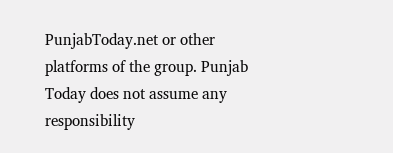PunjabToday.net or other platforms of the group. Punjab Today does not assume any responsibility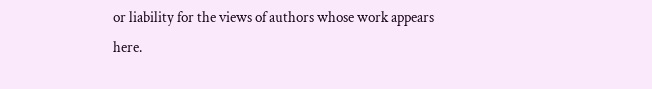or liability for the views of authors whose work appears here.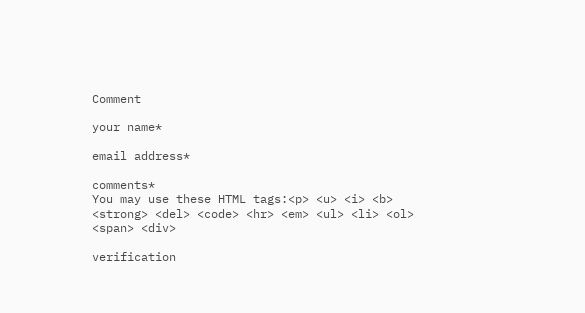Comment

your name*

email address*

comments*
You may use these HTML tags:<p> <u> <i> <b> <strong> <del> <code> <hr> <em> <ul> <li> <ol> <span> <div>

verification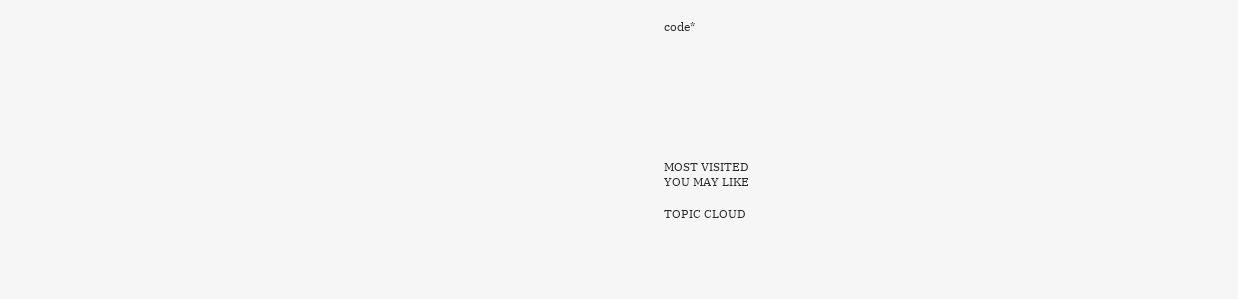code*








MOST VISITED
YOU MAY LIKE

TOPIC CLOUD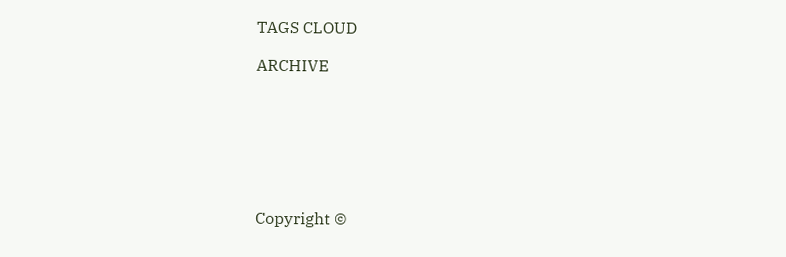TAGS CLOUD

ARCHIVE







Copyright ©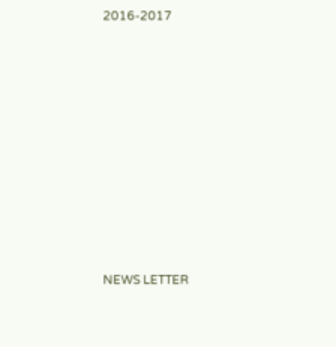2016-2017










NEWS LETTER